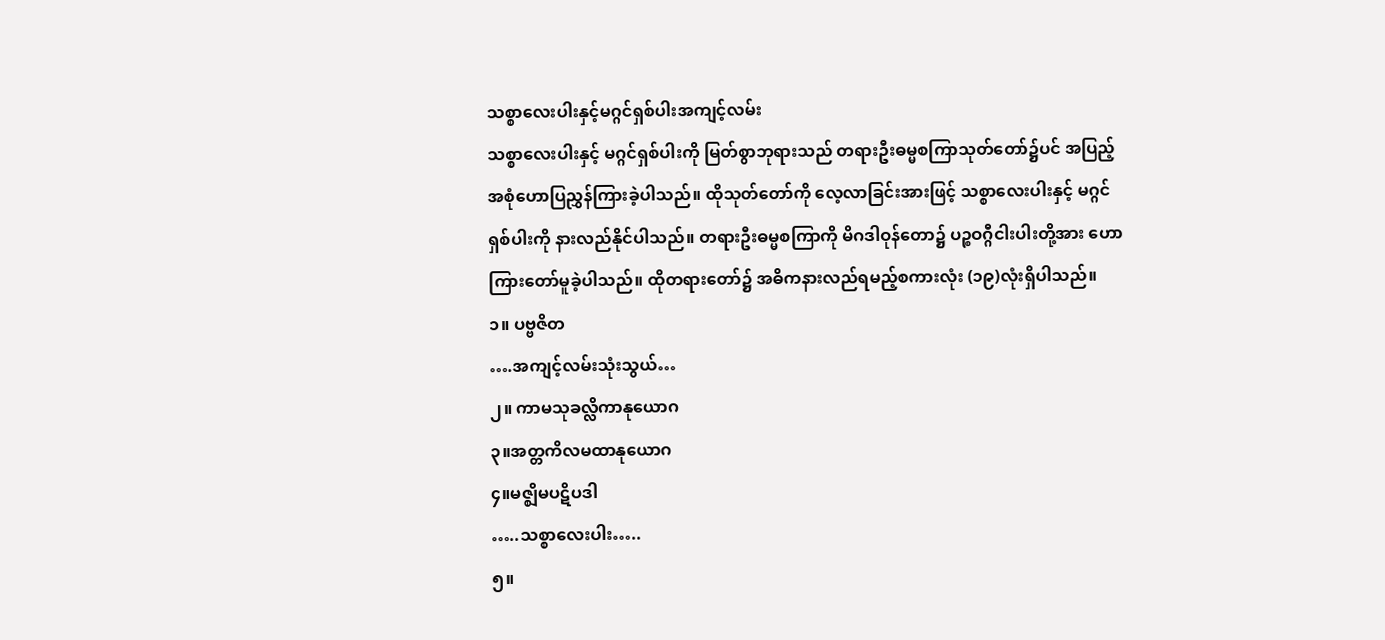သစ္စာလေးပါးနှင့်မဂ္ဂင်ရှစ်ပါးအကျင့်လမ်း
သစ္စာလေးပါးနှင့် မဂ္ဂင်ရှစ်ပါးကို မြတ်စွာဘုရားသည် တရားဦးဓမ္မစကြာသုတ်တော်၌ပင် အပြည့်အစုံဟောပြညွှန်ကြားခဲ့ပါသည်။ ထိုသုတ်တော်ကို လေ့လာခြင်းအားဖြင့် သစ္စာလေးပါးနှင့် မဂ္ဂင်ရှစ်ပါးကို နားလည်နိုင်ပါသည်။ တရားဦးဓမ္မစကြာကို မိဂဒါဝုန်တော၌ ပဉ္စဝဂ္ဂီငါးပါးတို့အား ဟောကြားတော်မူခဲ့ပါသည်။ ထိုတရားတော်၌ အဓိကနားလည်ရမည့်စကားလုံး (၁၉)လုံးရှိပါသည်။
၁။ ပဗ္ဗဇိတ
….အကျင့်လမ်းသုံးသွယ်…
၂။ ကာမသုခလ္လိကာနုယောဂ
၃။အတ္တကိလမထာနုယောဂ
၄။မဇ္ဈိမပဋိပဒါ
…..သစ္စာလေးပါး…..
၅။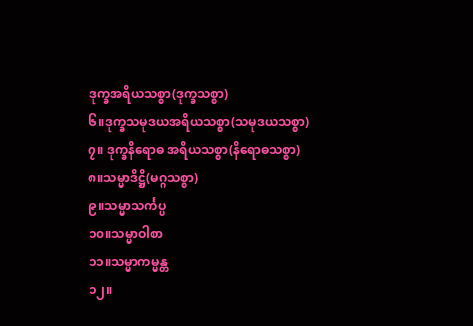ဒုက္ခအရိယသစ္စာ(ဒုက္ခသစ္စာ)
၆။ဒုက္ခသမုဒယအရိယသစ္စာ(သမုဒယသစ္စာ)
၇။ ဒုက္ခနိရောဓ အရိယသစ္စာ(နိရောဓသစ္စာ)
၈။သမ္မာဒိဋ္ဌိ(မဂ္ဂသစ္စာ)
၉။သမ္မာသင်္ကပ္ပ
၁၀။သမ္မာဝါစာ
၁၁။သမ္မာကမ္မန္တ
၁၂။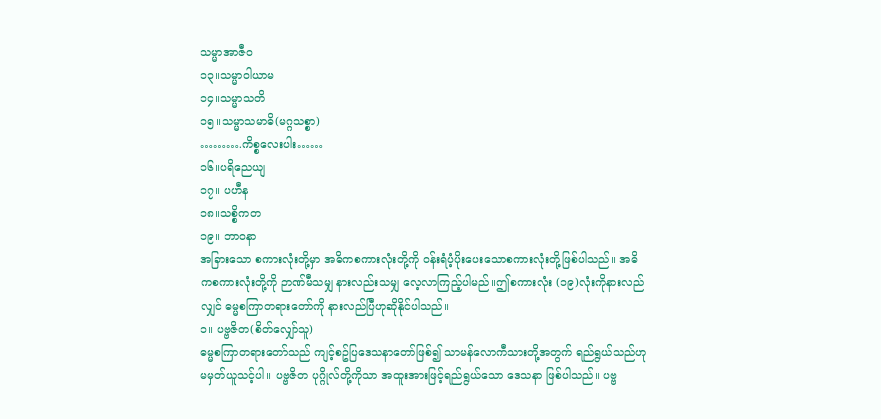သမ္မာအာဇီဝ
၁၃။သမ္မာဝါယာမ
၁၄။သမ္မာသတိ
၁၅။သမ္မာသမာဓိ(မဂ္ဂသစ္စာ)
……….ကိစ္စလေးပါး……
၁၆။ပရိညေယျ
၁၇။ ပဟီန
၁၈။သစ္စိကတ
၁၉။ ဘာဝနာ
အခြားသော စကားလုံးတို့မှာ အဓိကစကားလုံးတို့ကို ဝန်းရံပံ့ပိုးပေးသောစကားလုံးတို့ဖြစ်ပါသည်။ အဓိကစကားလုံးတို့ကို ဉာဏ်မီသမျှ နားလည်းသမျှ လေ့လာကြည့်ပါမည်။ဤစကားလုံး (၁၉)လုံးကိုနားလည်လျှင် ဓမ္မစကြာတရားတော်ကို နားလည်ပြီဟုဆိုနိုင်ပါသည်။
၁။ ပဗ္ဗဇိတ(စိတ်လျှော်သူ)
ဓမ္မစကြာတရားတော်သည် ကျင့်စဥ်ပြဒေသနာတော်ဖြစ်၍ သာမန်လောကီသားတို့အတွက် ရည်ရွယ်သည်ဟု မမှတ်ယူသင့်ပါ။ ပဗ္ဗဇိတ ပုဂ္ဂိုလ်တို့ကိုသာ အထူးအားဖြင့်ရည်ရွယ်သော ဒေသနာ ဖြစ်ပါသည်။ ပဗ္ဗ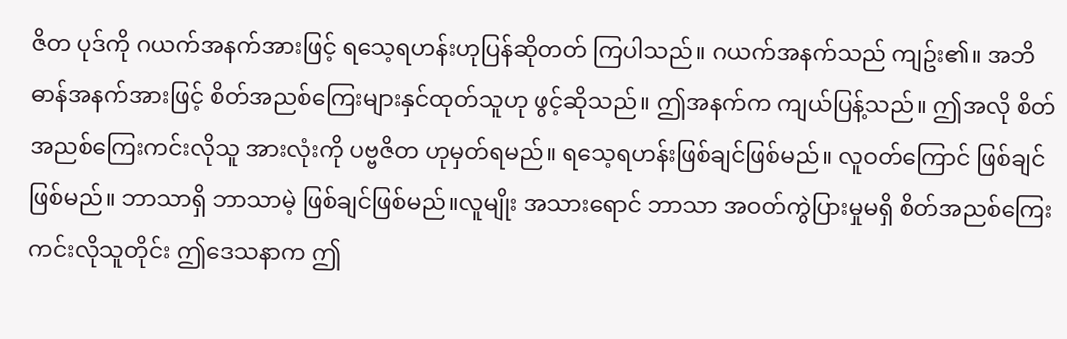ဇိတ ပုဒ်ကို ဂယက်အနက်အားဖြင့် ရသေ့ရဟန်းဟုပြန်ဆိုတတ် ကြပါသည်။ ဂယက်အနက်သည် ကျဥ်း၏။ အဘိဓာန်အနက်အားဖြင့် စိတ်အညစ်ကြေးများနှင်ထုတ်သူဟု ဖွင့်ဆိုသည်။ ဤအနက်က ကျယ်ပြန့်သည်။ ဤအလို စိတ်အညစ်ကြေးကင်းလိုသူ အားလုံးကို ပဗ္ဗဇိတ ဟုမှတ်ရမည်။ ရသေ့ရဟန်းဖြစ်ချင်ဖြစ်မည်။ လူဝတ်ကြောင် ဖြစ်ချင်ဖြစ်မည်။ ဘာသာရှိ ဘာသာမဲ့ ဖြစ်ချင်ဖြစ်မည်။လူမျိုး အသားရောင် ဘာသာ အဝတ်ကွဲပြားမှုမရှိ စိတ်အညစ်ကြေးကင်းလိုသူတိုင်း ဤဒေသနာက ဤ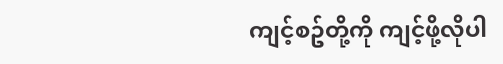ကျင့်စဥ်တို့ကို ကျင့်ဖို့လိုပါ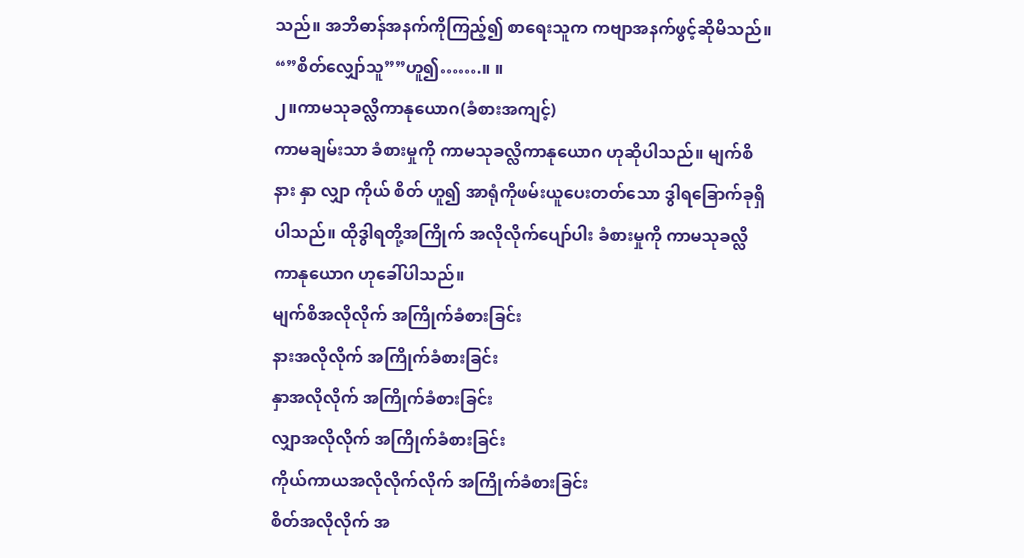သည်။ အဘိဓာန်အနက်ကိုကြည့်၍ စာရေးသူက ကဗျာအနက်ဖွင့်ဆိုမိသည်။ “”စိတ်လျှော်သူ””ဟူ၍…….။ ။
၂။ကာမသုခလ္လိကာနုယောဂ(ခံစားအကျင့်)
ကာမချမ်းသာ ခံစားမှုကို ကာမသုခလ္လိကာနုယောဂ ဟုဆိုပါသည်။ မျက်စိ နား နှာ လျှာ ကိုယ် စိတ် ဟူ၍ အာရုံကိုဖမ်းယူပေးတတ်သော ဒွါရခြောက်ခုရှိပါသည်။ ထိုဒွါရတို့အကြိုက် အလိုလိုက်ပျော်ပါး ခံစားမှုကို ကာမသုခလ္လိကာနုယောဂ ဟုခေါ်ပါသည်။
မျက်စိအလိုလိုက် အကြိုက်ခံစားခြင်း
နားအလိုလိုက် အကြိုက်ခံစားခြင်း
နှာအလိုလိုက် အကြိုက်ခံစားခြင်း
လျှာအလိုလိုက် အကြိုက်ခံစားခြင်း
ကိုယ်ကာယအလိုလိုက်လိုက် အကြိုက်ခံစားခြင်း
စိတ်အလိုလိုက် အ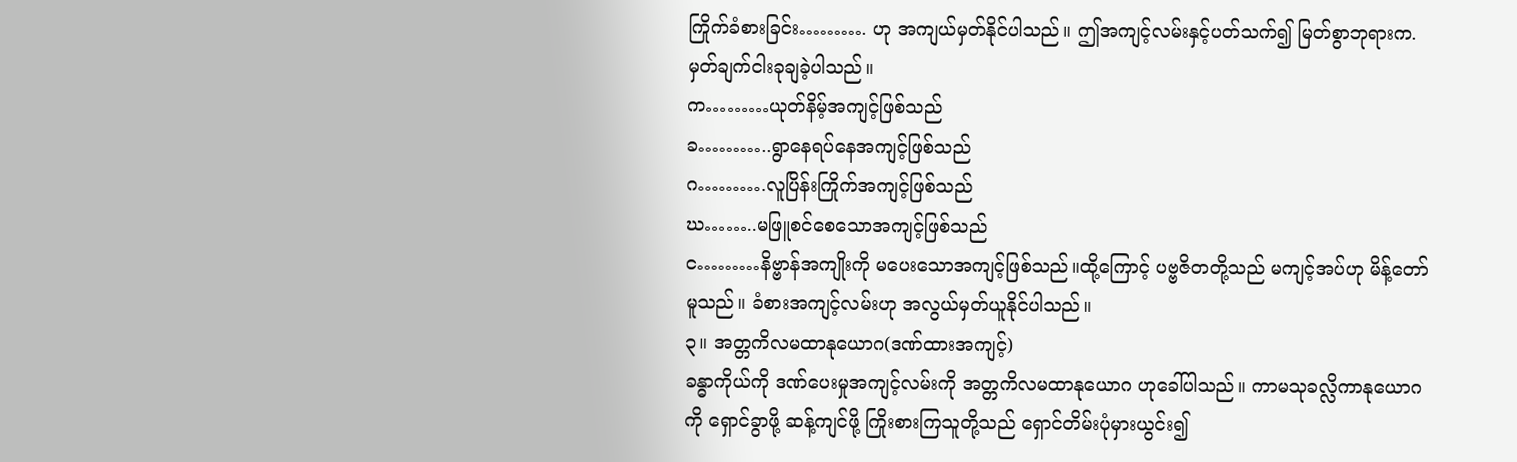ကြိုက်ခံစားခြင်း………. ဟု အကျယ်မှတ်နိုင်ပါသည်။ ဤအကျင့်လမ်းနှင့်ပတ်သက်၍ မြတ်စွာဘုရားက. မှတ်ချက်ငါးခုချခဲ့ပါသည်။
က………ယုတ်နိမ့်အကျင့်ဖြစ်သည်
ခ………..ရွာနေရပ်နေအကျင့်ဖြစ်သည်
ဂ……….လူပြိန်းကြိုက်အကျင့်ဖြစ်သည်
ဃ……..မဖြူစင်စေသောအကျင့်ဖြစ်သည်
င………နိဗ္ဗာန်အကျိုးကို မပေးသောအကျင့်ဖြစ်သည်။ထို့ကြောင့် ပဗ္ဗဇိတတို့သည် မကျင့်အပ်ဟု မိန့်တော်မူသည်။ ခံစားအကျင့်လမ်းဟု အလွယ်မှတ်ယူနိုင်ပါသည်။
၃။ အတ္တကိလမထာနုယောဂ(ဒဏ်ထားအကျင့်)
ခန္ဓာကိုယ်ကို ဒဏ်ပေးမှုအကျင့်လမ်းကို အတ္တကိလမထာနုယောဂ ဟုခေါ်ပါသည်။ ကာမသုခလ္လိကာနုယောဂ ကို ရှောင်ခွာဖို့ ဆန့်ကျင်ဖို့ ကြိုးစားကြသူတို့သည် ရှောင်တိမ်းပုံမှားယွင်း၍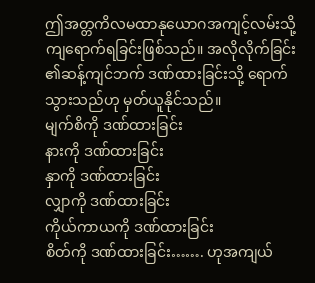ဤအတ္တကိလမထာနုယောဂအကျင့်လမ်းသို့ ကျရောက်ရခြင်းဖြစ်သည်။ အလိုလိုက်ခြင်း ၏ဆန့်ကျင်ဘက် ဒဏ်ထားခြင်းသို့ ရောက်သွားသည်ဟု မှတ်ယူနိုင်သည်။
မျက်စိကို ဒဏ်ထားခြင်း
နားကို ဒဏ်ထားခြင်း
နှာကို ဒဏ်ထားခြင်း
လျှာကို ဒဏ်ထားခြင်း
ကိုယ်ကာယကို ဒဏ်ထားခြင်း
စိတ်ကို ဒဏ်ထားခြင်း……. ဟုအကျယ်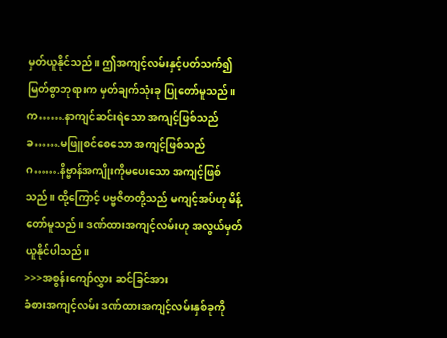မှတ်ယူနိုင်သည်။ ဤအကျင့်လမ်းနှင့်ပတ်သက်၍ မြတ်စွာဘုရားက မှတ်ချက်သုံးခု ပြုတော်မူသည်။
က…….နာကျင်ဆင်းရဲသော အကျင့်ဖြစ်သည်
ခ…….မဖြူစင်စေသော အကျင့်ဖြစ်သည်
ဂ…….နိဗ္ဗာန်အကျိုးကိုမပေးသော အကျင့်ဖြစ်သည်။ ထို့ကြောင့် ပဗ္ဗဇိတတို့သည် မကျင့်အပ်ဟု မိန့်တော်မူသည်။ ဒဏ်ထားအကျင့်လမ်းဟု အလွယ်မှတ်ယူနိုင်ပါသည်။
>>>အစွန်းကျော်လွှား ဆင်ခြင်အား
ခံစားအကျင့်လမ်း ဒဏ်ထားအကျင့်လမ်းနှစ်ခုကို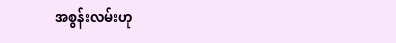အစွန်းလမ်းဟု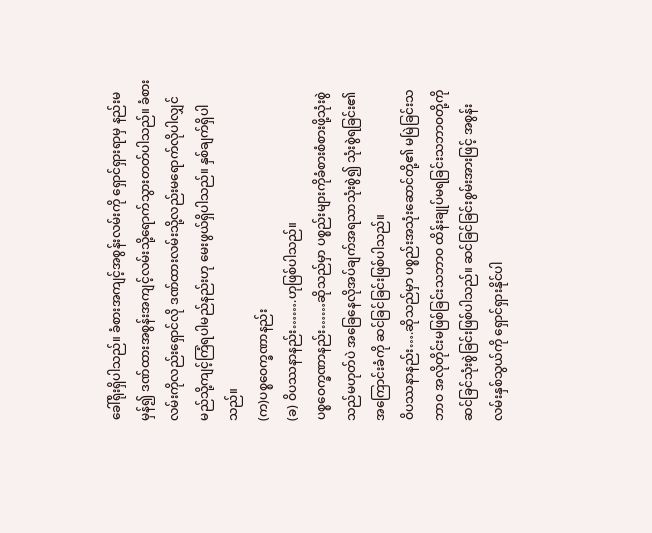ခေါ်ရိုးရှိပါသည်။ ခံစားအကျင့်အစွန်းလမ်းကို ရှောင်ရှားရာမှ နည်းမမှန်၍ ဒဏ်ထားအစွန်းအကျင့်လမ်းသို့ရောက်သွားတတ်ပါသည်။ ခံစားလမ်းကိုလည်းရှောင်လို ဒဏ်ထားလမ်းသို့လည်းမရောက်လိုပါလျှင် မည်သို့ကျင့်ကြံရပါမည်နည်းဟု မေးဖွယ်ရှိပါသည်။ နှစ်ချက်ရှိပါသည်။
(က)ပစ္စဝေက္ခဏာနည်း
(ခ) ဝိပဿနာနည်း…….ဟုဖြစ်ပါသည်။
ပစ္စဝေက္ခဏာနည်း……ဆိုသည်မှာ ပစ္စည်းများကိုခံစားစံစားဖို့သုံးစွဲသည်မဟုတ်ပဲ အခြေနေလိုအပ်ချက်အရသာသုံးစွဲ၍ သုံးစွဲရခြင်း၏ အကြောင်းခံကို ဆင်ခြင်ခြင်းဖြစ်ပါသည်။
ဝိပဿနာနည်း….ဆိုသည်မှာ ပစ္စည်းအသုံးဆောင်တို့၏ မမြဲခြင်းသဘာဝ အလိုတိုင်းမဖြစ်ခြင်းသဘာဝ ထိန်းချုပ်မရခြင်းသဘာဝတို့ကို ဆင်ခြင်သုံးစွဲခြင်းဖြစ်ပါသည်။ ဆင်ခြင်ခြင်းစွမ်းအားဖြင့် အစွန်းလမ်းနှစ်သွယ်ကို ရှောင်ရှားနိုင်ပါ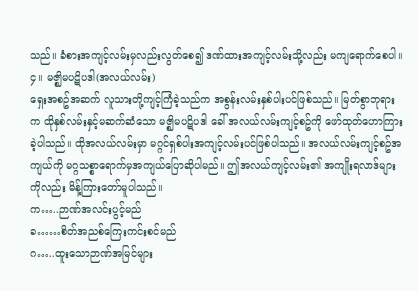သည်။ ခံစားအကျင့်လမ်းမှလည်းလွတ်စေ၍ ဒဏ်ထားအကျင့်လမ်းသို့လည်း မကျရောက်စေပါ။
၄။ မဇ္ဈိမပဋိပဒါ(အလယ်လမ်း)
ရှေးအစဥ်အဆက် လူသားတို့ကျင့်ကြံခဲ့သည်က အစွန်းလမ်းနှစ်ပါးပင်ဖြစ်သည်။ မြတ်စွာဘုရားက ထိုနှစ်လမ်းနှင့်မဆက်ဆံသော မဇ္ဈိမပဋိပဒါ ခေါ် အလယ်လမ်းကျင့်စဥ်ကို ဖော်ထုတ်ဟောကြားခဲ့ပါသည်။ ထိုအလယ်လမ်းမှာ မဂ္ဂင်ရှစ်ပါးအကျင့်လမ်းပင်ဖြစ်ပါသည်။ အလယ်လမ်းကျင့်စဥ်အကျယ်ကို မဂ္ဂသစ္စာရောက်မှအကျယ်ပြောဆိုပါမည်။ ဤအလယ်ကျင့်လမ်း၏ အကျိုးရလာဒ်များကိုလည်း မိန့်ကြားတော်မူပါသည်။
က…..ဉာဏ်အလင်းပွင့်မည်
ခ……စိတ်အညစ်ကြေးကင်းစင်မည်
ဂ…..ထူးသောဉာဏ်အမြင်များ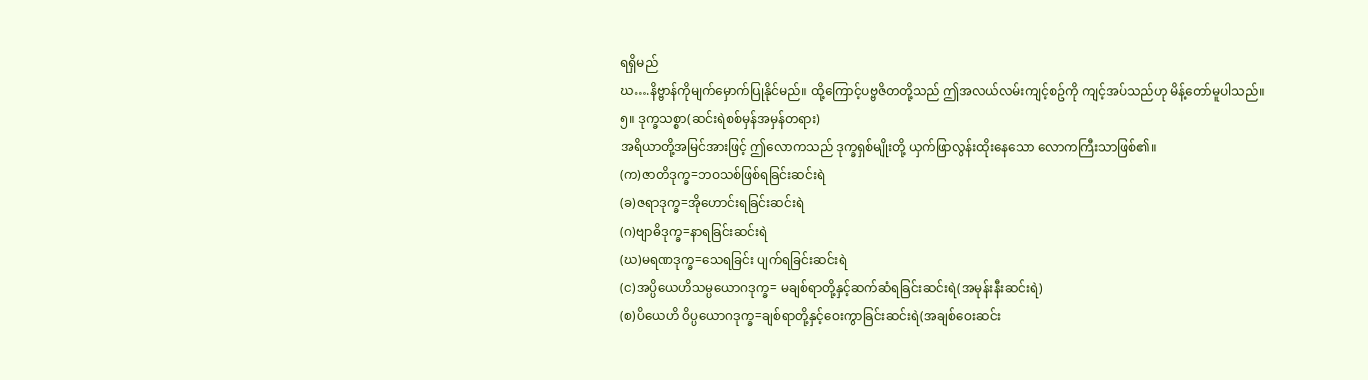ရရှိမည်
ဃ….နိဗ္ဗာန်ကိုမျက်မှောက်ပြုနိုင်မည်။ ထို့ကြောင့်ပဗ္ဗဇိတတို့သည် ဤအလယ်လမ်းကျင့်စဥ်ကို ကျင့်အပ်သည်ဟု မိန့်တော်မူပါသည်။
၅။ ဒုက္ခသစ္စာ(ဆင်းရဲစစ်မှန်အမှန်တရား)
အရိယာတို့အမြင်အားဖြင့် ဤလောကသည် ဒုက္ခရှစ်မျိုးတို့ ယှက်ဖြာလွန်းထိုးနေသော လောကကြီးသာဖြစ်၏။
(က)ဇာတိဒုက္ခ=ဘဝသစ်ဖြစ်ရခြင်းဆင်းရဲ
(ခ)ဇရာဒုက္ခ=အိုဟောင်းရခြင်းဆင်းရဲ
(ဂ)ဗျာဓိဒုက္ခ=နာရခြင်းဆင်းရဲ
(ဃ)မရဏဒုက္ခ=သေရခြင်း ပျက်ရခြင်းဆင်းရဲ
(င)အပ္ပိယေဟိသမ္ပယောဂဒုက္ခ= မချစ်ရာတို့နှင့်ဆက်ဆံရခြင်းဆင်းရဲ(အမုန်းနီးဆင်းရဲ)
(စ)ပိယေဟိ ဝိပ္ပယောဂဒုက္ခ=ချစ်ရာတို့နှင့်ဝေးကွာခြင်းဆင်းရဲ(အချစ်ဝေးဆင်း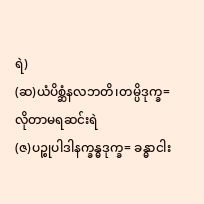ရဲ)
(ဆ)ယံပိစ္ဆံနလဘတိ၊တမ္ပိဒုက္ခ=လိုတာမရဆင်းရဲ
(ဇ)ပဉ္စုပါဒါနက္ခန္ဓဒုက္ခ= ခန္ဓာငါး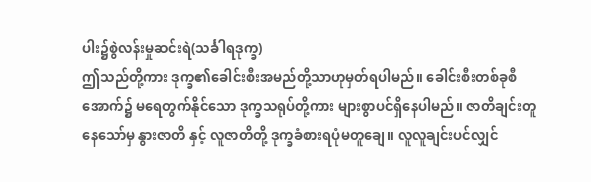ပါး၌စွဲလန်းမှုဆင်းရဲ(သင်္ခါရဒုက္ခ)
ဤသည်တို့ကား ဒုက္ခ၏ခေါင်းစီးအမည်တို့သာဟုမှတ်ရပါမည်။ ခေါင်းစီးတစ်ခုစီအောက်၌ မရေတွက်နိုင်သော ဒုက္ခသရုပ်တို့ကား များစွာပင်ရှိနေပါမည်။ ဇာတိချင်းတူနေသော်မှ နွားဇာတိ နှင့် လူဇာတိတို့ ဒုက္ခခံစားရပုံမတူချေ။ လူလူချင်းပင်လျှင်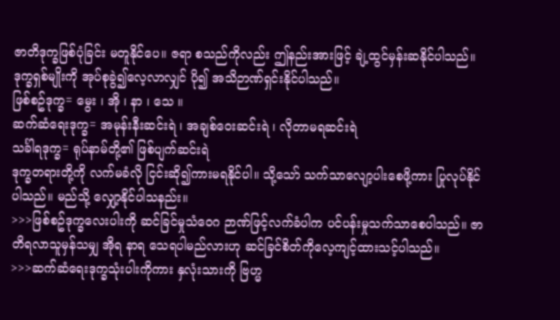ဇာတိဒုက္ခဖြစ်ပုံခြင်း မတူနိုင်ပေ။ ဇရာ စသည်ကိုလည်း ဤနည်းအားဖြင့် ချဲ့ထွင်မှန်းဆနိုင်ပါသည်။
ဒုက္ခရှစ်မျိုးကို အုပ်စုခွဲ၍လေ့လာလျှင် ပို၍ အသိဉာဏ်ရှင်းနိုင်ပါသည်။
ဖြစ်စဥ်ဒုက္ခ= မွေး ၊ အို ၊ နာ ၊ သေ ။
ဆက်ဆံရေးဒုက္ခ= အမုန်းနီးဆင်းရဲ ၊ အချစ်ဝေးဆင်းရဲ ၊ လိုတာမရဆင်းရဲ
သင်္ခါရဒုက္ခ= ရုပ်နာမ်တို့၏ ဖြစ်ပျက်ဆင်းရဲ
ဒုက္ခတရားတို့ကို လက်မခံလို ငြင်းဆို၍ကားမရနိုင်ပါ။ သို့သော် သက်သာလျော့ပါးစေဖို့ကား ပြုလုပ်နိုင်ပါသည်။ မည်သို့ လျှော့နိုင်ပါသနည်း။
>>>ဖြစ်စဥ်ဒုက္ခလေးပါးကို ဆင်ခြင်မှုသံဝေဂ ဉာဏ်ဖြင့်လက်ခံပါက ပင်ပန်းမှုသက်သာစေပါသည်။ ဇာတိရလာသူမှန်သမျှ အိုရ နာရ သေရပါမည်လားဟု ဆင်ခြင်စိတ်ကိုလေ့ကျင့်ထားသင့်ပါသည်။
>>>ဆက်ဆံရေးဒုက္ခသုံးပါးကိုကား နှလုံးသားကို ဗြဟ္မ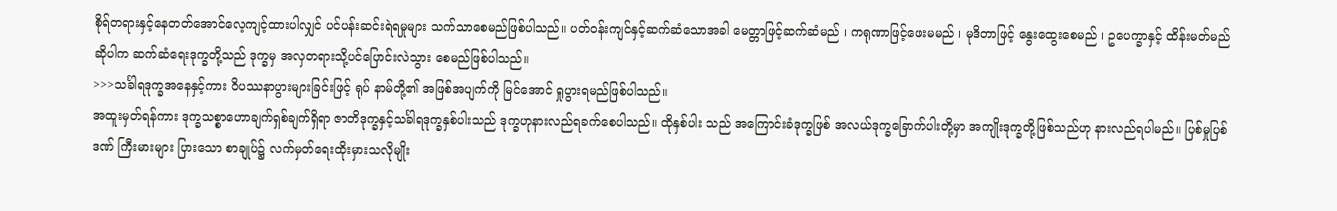စိုရ်တရားနှင့်နေတတ်အောင်လေ့ကျင့်ထားပါလျှင် ပင်ပန်းဆင်းရဲရမှုများ သက်သာစေမည်ဖြစ်ပါသည်။ ပတ်ဝန်းကျင်နှင့်ဆက်ဆံသောအခါ မေတ္တာဖြင့်ဆက်ဆံမည် ၊ ကရုဏာဖြင့်ဖေးမမည် ၊ မုဒိတာဖြင့် နွေးထွေးစေမည် ၊ ဥပေက္ခာနှင့် ထိန်းမတ်မည်ဆိုပါက ဆက်ဆံရေးဒုက္ခတို့သည် ဒုက္ခမှ အလှတရားသို့ပင်ပြောင်းလဲသွား စေမည်ဖြစ်ပါသည်။
>>>သင်္ခါရဒုက္ခအနေနှင့်ကား ဝိပဿနာပွားများခြင်းဖြင့် ရုပ် နာမ်တို့၏ အဖြစ်အပျက်ကို မြင်အောင် ရှုပွားရမည်ဖြစ်ပါသည်။
အထူးမှတ်ရန်ကား ဒုက္ခသစ္စာဟောချက်ရှစ်ချက်ရှိရာ ဇာတိဒုက္ခနှင့်သင်္ခါရဒုက္ခနှစ်ပါးသည် ဒုက္ခဟုနားလည်ရခက်စေပါသည်။ ထိုနှစ်ပါး သည် အကြောင်းခံဒုက္ခဖြစ် အလယ်ဒုက္ခခြောက်ပါးတို့မှာ အကျိုးဒုက္ခတို့ဖြစ်သည်ဟု နားလည်ရပါမည်။ ပြစ်မှုပြစ်ဒဏ် ကြီးမားများ ပြားသော စာချုပ်၌ လက်မှတ်ရေးထိုးမှားသလိုမျိုး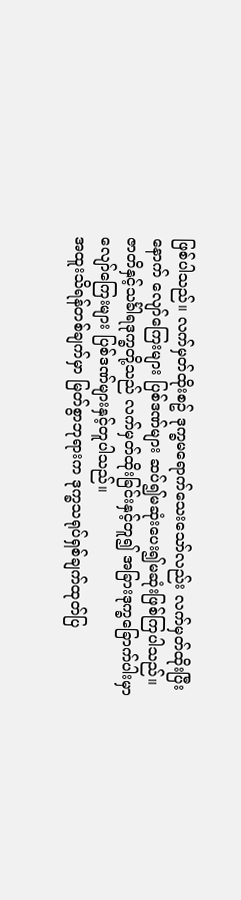ဖြစ်ပါသည်။ လက်မှတ်ထိုးစဥ် ဒုက္ခမရောက်သေးသော်လည်း လက်မှတ်ထိုးပြီးနောက် လျော်ကြေးများ ပြစ်ဒဏ်များ ဆပ်၍မဆုံးပေး၍မဆုံးဖြစ်ကြပါသည်။
ဇာတိနှင့်သင်္ခါရဒုက္ခတို့သည် လက်မှတ်ထိုးခြင်းနှင့်တူ၍ အခြားဒုက္ခခြောက်ပါးမှာ လျော်ကြေးများ ပြစ်ဒဏ်များနှင့်တူပါသည်။
အထူးသိရန်တစ်ချက်မှာ မြတ်စွာဘုရားက ဒုက္ခသရုပ်ရှစ်ချက်ထုတ်ပြ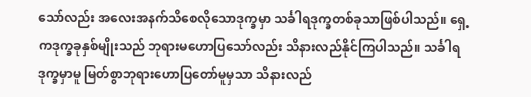သော်လည်း အလေးအနက်သိစေလိုသောဒုက္ခမှာ သင်္ခါရဒုက္ခတစ်ခုသာဖြစ်ပါသည်။ ရှေ့ကဒုက္ခခုနှစ်မျိုးသည် ဘုရားမဟောပြသော်လည်း သိနားလည်နိုင်ကြပါသည်။ သင်္ခါရဒုက္ခမှာမူ မြတ်စွာဘုရားဟောပြတော်မူမှသာ သိနားလည်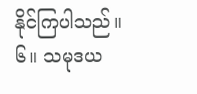နိုင်ကြပါသည်။
၆။ သမုဒယ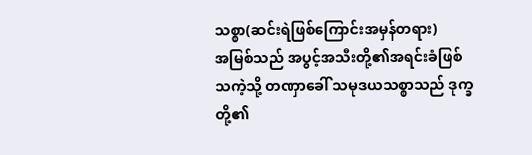သစ္စာ(ဆင်းရဲဖြစ်ကြောင်းအမှန်တရား)
အမြစ်သည် အပွင့်အသီးတို့၏အရင်းခံဖြစ်သကဲ့သို့ တဏှာခေါ် သမုဒယသစ္စာသည် ဒုက္ခတို့၏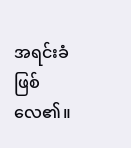အရင်းခံဖြစ်လေ၏။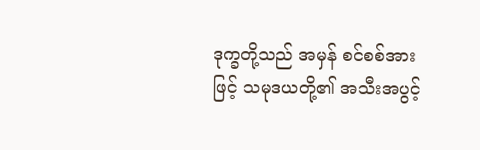ဒုက္ခတို့သည် အမှန် စင်စစ်အားဖြင့် သမုဒယတို့၏ အသီးအပွင့်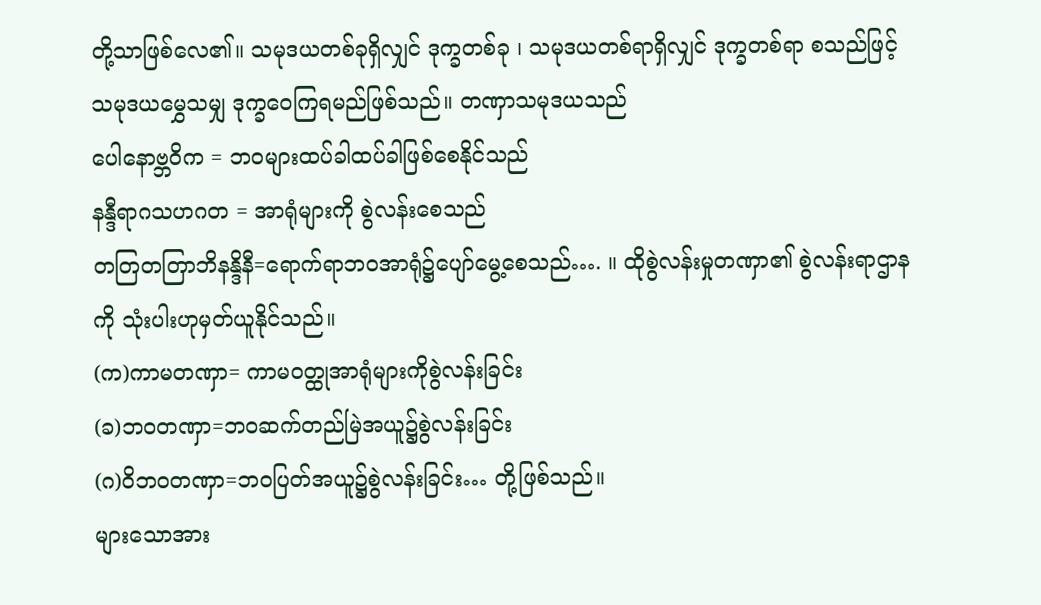တို့သာဖြစ်လေ၏။ သမုဒယတစ်ခုရှိလျှင် ဒုက္ခတစ်ခု ၊ သမုဒယတစ်ရာရှိလျှင် ဒုက္ခတစ်ရာ စသည်ဖြင့် သမုဒယမွှေသမျှ ဒုက္ခဝေကြရမည်ဖြစ်သည်။ တဏှာသမုဒယသည်
ပေါနောဗ္ဘဝိက = ဘဝများထပ်ခါထပ်ခါဖြစ်စေနိုင်သည်
နန္ဒီရာဂသဟဂတ = အာရုံများကို စွဲလန်းစေသည်
တတြတတြာဘိနန္ဒိနီ=ရောက်ရာဘဝအာရုံ၌ပျော်မွေ့စေသည်…. ။ ထိုစွဲလန်းမှုတဏှာ၏ စွဲလန်းရာဌာနကို သုံးပါးဟုမှတ်ယူနိုင်သည်။
(က)ကာမတဏှာ= ကာမဝတ္ထုအာရုံများကိုစွဲလန်းခြင်း
(ခ)ဘဝတဏှာ=ဘဝဆက်တည်မြဲအယူ၌စွဲလန်းခြင်း
(ဂ)ဝိဘဝတဏှာ=ဘဝပြတ်အယူ၌စွဲလန်းခြင်း… တို့ဖြစ်သည်။
များသောအား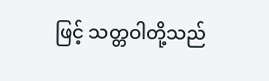ဖြင့် သတ္တဝါတို့သည်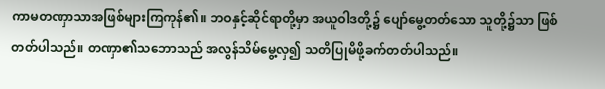ကာမတဏှာသာအဖြစ်များကြကုန်၏။ ဘဝနှင့်ဆိုင်ရာတို့မှာ အယူဝါဒတို့၌ ပျော်မွေ့တတ်သော သူတို့၌သာ ဖြစ်တတ်ပါသည်။ တဏှာ၏သဘောသည် အလွန်သိမ်မွေ့လှ၍ သတိပြုမိဖို့ခက်တတ်ပါသည်။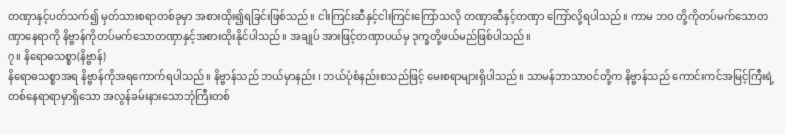တဏှာနှင့်ပတ်သက်၍ မှတ်သားစရာတစ်ခုမှာ အစားထိုး၍ရခြင်းဖြစ်သည်။ ငါးကြင်းဆီနှင့်ငါးကြင်းကြော်သလို တဏှာဆီနှင့်တဏှာ ကြော်လို့ရပါသည်။ ကာမ ဘဝ တို့ကိုတပ်မက်သောတဏှာနေရာကို နိဗ္ဗာန်ကိုတပ်မက်သောတဏှာနှင့်အစားထိုးနိုင်ပါသည်။ အချုပ် အားဖြင့်တဏှာပယ်မှ ဒုက္ခတို့ဖယ်မည်ဖြစ်ပါသည်။
၇။ နိရောဓသစ္စာ(နိဗ္ဗာန်)
နိရောဓသစ္စာအရ နိဗ္ဗာန်ကိုအရကောက်ရပါသည်။ နိဗ္ဗာန်သည် ဘယ်မှာနည်း ၊ ဘယ်ပုံစံနည်းစသည်ဖြင့် မေးစရာများရှိပါသည်။ သာမန်ဘာသာဝင်တို့က နိဗ္ဗာန်သည် ကောင်းကင်အမြင့်ကြီးရဲ့တစ်နေရာရာမှာရှိသော အလွန်ခမ်းနားသောဘုံကြီးတစ်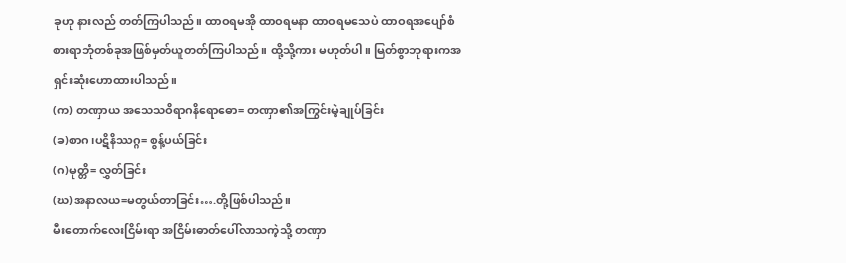ခုဟု နားလည် တတ်ကြပါသည်။ ထာဝရမအို ထာဝရမနာ ထာဝရမသေပဲ ထာဝရအပျော်စံစားရာဘုံတစ်ခုအဖြစ်မှတ်ယူတတ်ကြပါသည်။ ထို့သို့ကား မဟုတ်ပါ။ မြတ်စွာဘုရားကအရှင်းဆုံးဟောထားပါသည်။
(က) တဏှာယ အသေသဝိရာဂနိရောဓော= တဏှာ၏အကြွင်းမဲ့ချုပ်ခြင်း
(ခ)စာဂ၊ပဋိနိဿဂ္ဂ= စွန့်ပယ်ခြင်း
(ဂ)မုတ္တိ= လွှတ်ခြင်း
(ဃ)အနာလယ=မတွယ်တာခြင်း….တို့ဖြစ်ပါသည်။
မီးတောက်လေးငြိမ်းရာ အငြိမ်းဓာတ်ပေါ်လာသကဲ့သို့ တဏှာ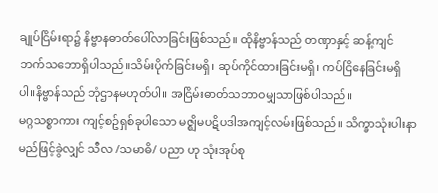ချုပ်ငြိမ်းရာ၌ နိဗ္ဗာနဓာတ်ပေါ်လာခြင်းဖြစ်သည်။ ထိုနိဗ္ဗာန်သည် တဏှာနှင့် ဆန့်ကျင်ဘက်သဘောရှိပါသည်။သိမ်းပိုက်ခြင်းမရှိ၊ ဆုပ်ကိုင်ထားခြင်းမရှိ၊ ကပ်ငြိနေခြင်းမရှိပါ။နိဗ္ဗာန်သည် ဘုံဌာနမဟုတ်ပါ။ အငြိမ်းဓာတ်သဘာဝမျှသာဖြစ်ပါသည်။
မဂ္ဂသစ္စာကား ကျင့်စဥ်ရှစ်ခုပါသော မဇ္ဈိမပဋိပဒါအကျင့်လမ်းဖြစ်သည်။ သိက္ခာသုံးပါးနာမည်ဖြင့်ခွဲလျှင် သီလ /သမာဓိ/ ပညာ ဟု သုံးအုပ်စု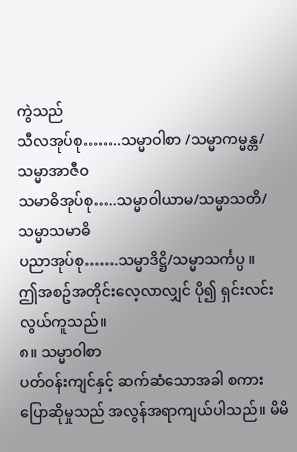ကွဲသည်
သီလအုပ်စု……..သမ္မာဝါစာ /သမ္မာကမ္မန္တ/သမ္မာအာဇီဝ
သမာဓိအုပ်စု…..သမ္မာဝါယာမ/သမ္မာသတိ/သမ္မာသမာဓိ
ပညာအုပ်စု…….သမ္မာဒိဋ္ဌိ/သမ္မာသင်္ကပ္ပ ။
ဤအစဥ်အတိုင်းလေ့လာလျှင် ပို၍ ရှင်းလင်းလွယ်ကူသည်။
၈။ သမ္မာဝါစာ
ပတ်ဝန်းကျင်နှင့် ဆက်ဆံသောအခါ စကားပြောဆိုမှုသည် အလွန်အရာကျယ်ပါသည်။ မိမိ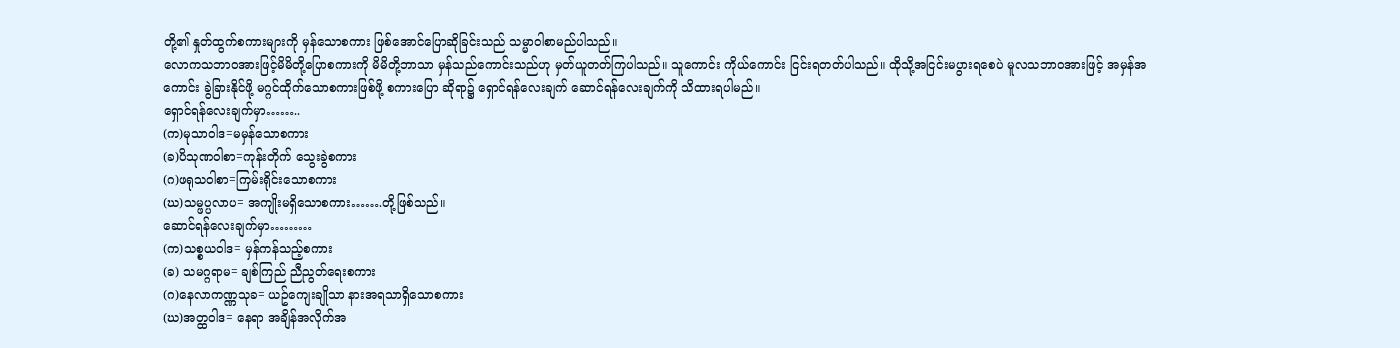တို့၏ နှုတ်ထွက်စကားများကို မှန်သောစကား ဖြစ်အောင်ပြောဆိုခြင်းသည် သမ္မာဝါစာမည်ပါသည်။
လောကသဘာဝအားဖြင့်မိမိတို့ပြောစကားကို မိမိတို့ဘာသာ မှန်သည်ကောင်းသည်ဟု မှတ်ယူတတ်ကြပါသည်။ သူကောင်း ကိုယ်ကောင်း ငြင်းရတတ်ပါသည်။ ထိုသို့အငြင်းမပွားရစေပဲ မူလသဘာဝအားဖြင့် အမှန်အကောင်း ခွဲခြားနိုင်ဖို့ မဂ္ဂင်ထိုက်သောစကားဖြစ်ဖို့ စကားပြော ဆိုရာ၌ ရှောင်ရန်လေးချက် ဆောင်ရန်လေးချက်ကို သိထားရပါမည်။
ရှောင်ရန်လေးချက်မှာ……..
(က)မုသာဝါဒ=မမှန်သောစကား
(ခ)ပိသုဏဝါစာ=ကုန်းတိုက် သွေးခွဲစကား
(ဂ)ဖရုသဝါစာ=ကြမ်းရိုင်းသောစကား
(ဃ)သမ္ဖပ္ပလာပ= အကျိုးမရှိသောစကား…….တို့ဖြစ်သည်။
ဆောင်ရန်လေးချက်မှာ………
(က)သစ္စယဝါဒ= မှန်ကန်သည့်စကား
(ခ) သမဂ္ဂရာမ= ချစ်ကြည် ညီညွတ်ရေးစကား
(ဂ)နေလာကဏ္ဏသုခ= ယဥ်ကျေးချိုသာ နားအရသာရှိသောစကား
(ဃ)အတ္ထဝါဒ= နေရာ အချိန်အလိုက်အ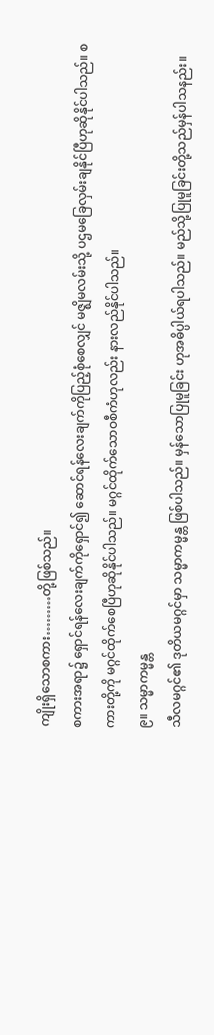ကျိုးရှိသောစကား………တို့ဖြစ်သည်။
စကားအရာ၌ ရှောင်ရန်လေးချက်ကိုရှောင်၍ ဆောင်ရန်လေးချက်ကိုပြည့်စုံစေလျှင် မဇ္ဈိမလမ်းသို့ ပဌမခြေလှမ်းချနိုင်ပြီဟုဆိုနိုင်ပါသည်။ စကားတို့ကို မဂ္ဂင်ထိုက်စေပြီဟုဆိုနိုင်ပါသည်။ မဂ္ဂင်ထိုက်သောဝစီကံဟုလည်း နားလည်နိုင်ပါသည်။
၉။ သမ္မာကမ္မန္တ
သီလမဂ္ဂင်၏ ဒုတိယမဂ္ဂင်မှာ သမ္မာကမ္မန္တ ဖြစ်ပါသည်။ မှန်သောပြုမူခြင်း ဟုအဓိပ္ပါယ်ရပါသည်။ မည်သို့ပြုမူခြင်းတို့သည်မှန်ပါသနည်း။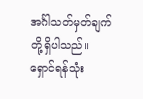အင်္ဂါသတ်မှတ်ချက် တို့ရှိပါသည်။
ရှောင်ရန်သုံး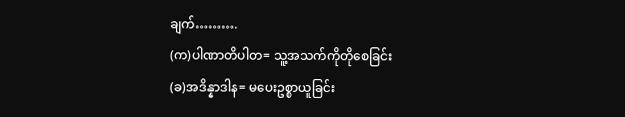ချက်……….
(က)ပါဏာတိပါတ= သူ့အသက်ကိုတိုစေခြင်း
(ခ)အဒိန္နာဒါန= မပေးဥစ္စာယူခြင်း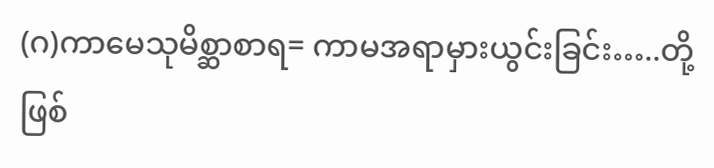(ဂ)ကာမေသုမိစ္ဆာစာရ= ကာမအရာမှားယွင်းခြင်း…..တို့ဖြစ်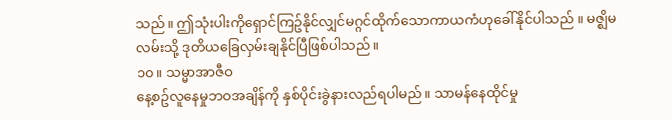သည်။ ဤသုံးပါးကိုရှောင်ကြဥ်နိုင်လျှင်မဂ္ဂင်ထိုက်သောကာယကံဟုခေါ်နိုင်ပါသည် ။ မဇ္ဈိမလမ်းသို့ ဒုတိယခြေလှမ်းချနိုင်ပြီဖြစ်ပါသည်။
၁၀။ သမ္မာအာဇီဝ
နေ့စဥ်လူနေမှုဘဝအချိန်ကို နှစ်ပိုင်းခွဲနားလည်ရပါမည်။ သာမန်နေထိုင်မှု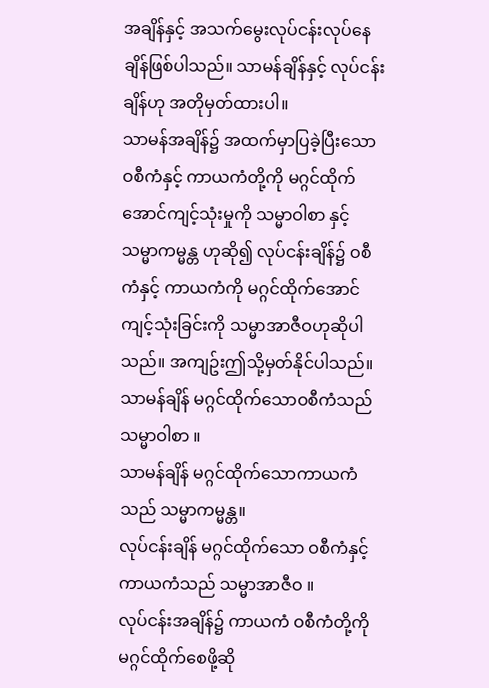အချိန်နှင့် အသက်မွေးလုပ်ငန်းလုပ်နေချိန်ဖြစ်ပါသည်။ သာမန်ချိန်နှင့် လုပ်ငန်းချိန်ဟု အတိုမှတ်ထားပါ။
သာမန်အချိန်၌ အထက်မှာပြခဲ့ပြီးသော ဝစီကံနှင့် ကာယကံတို့ကို မဂ္ဂင်ထိုက်အောင်ကျင့်သုံးမှုကို သမ္မာဝါစာ နှင့် သမ္မာကမ္မန္တ ဟုဆို၍ လုပ်ငန်းချိန်၌ ဝစီကံနှင့် ကာယကံကို မဂ္ဂင်ထိုက်အောင်ကျင့်သုံးခြင်းကို သမ္မာအာဇီဝဟုဆိုပါသည်။ အကျဥ်းဤသို့မှတ်နိုင်ပါသည်။
သာမန်ချိန် မဂ္ဂင်ထိုက်သောဝစီကံသည် သမ္မာဝါစာ ။
သာမန်ချိန် မဂ္ဂင်ထိုက်သောကာယကံသည် သမ္မာကမ္မန္တ။
လုပ်ငန်းချိန် မဂ္ဂင်ထိုက်သော ဝစီကံနှင့်ကာယကံသည် သမ္မာအာဇီဝ ။
လုပ်ငန်းအချိန်၌ ကာယကံ ဝစီကံတို့ကို မဂ္ဂင်ထိုက်စေဖို့ဆို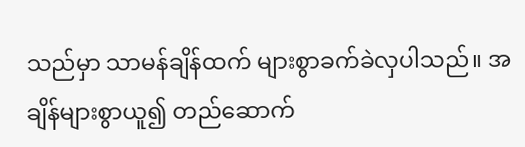သည်မှာ သာမန်ချိန်ထက် များစွာခက်ခဲလှပါသည်။ အချိန်များစွာယူ၍ တည်ဆောက်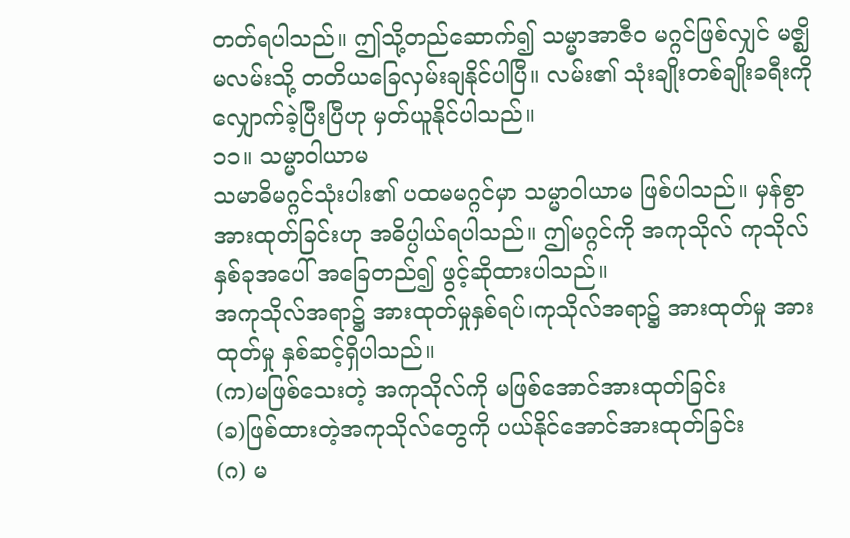တတ်ရပါသည်။ ဤသို့တည်ဆောက်၍ သမ္မာအာဇီဝ မဂ္ဂင်ဖြစ်လျှင် မဇ္ဈိမလမ်းသို့ တတိယခြေလှမ်းချနိုင်ပါပြီ။ လမ်း၏ သုံးချိုးတစ်ချိုးခရီးကို လျှောက်ခဲ့ပြီးပြီဟု မှတ်ယူနိုင်ပါသည်။
၁၁။ သမ္မာဝါယာမ
သမာဓိမဂ္ဂင်သုံးပါး၏ ပထမမဂ္ဂင်မှာ သမ္မာဝါယာမ ဖြစ်ပါသည်။ မှန်စွာအားထုတ်ခြင်းဟု အဓိပ္ပါယ်ရပါသည်။ ဤမဂ္ဂင်ကို အကုသိုလ် ကုသိုလ်နှစ်ခုအပေါ် အခြေတည်၍ ဖွင့်ဆိုထားပါသည်။
အကုသိုလ်အရာ၌ အားထုတ်မှုနှစ်ရပ်၊ကုသိုလ်အရာ၌ အားထုတ်မှု အားထုတ်မှု နှစ်ဆင့်ရှိပါသည်။
(က)မဖြစ်သေးတဲ့ အကုသိုလ်ကို မဖြစ်အောင်အားထုတ်ခြင်း
(ခ)ဖြစ်ထားတဲ့အကုသိုလ်တွေကို ပယ်နိုင်အောင်အားထုတ်ခြင်း
(ဂ) မ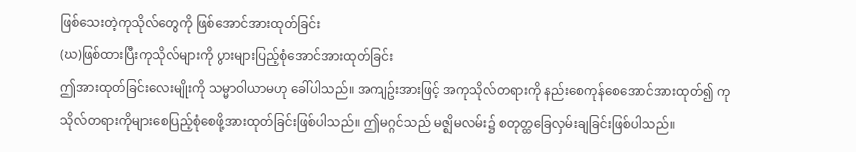ဖြစ်သေးတဲ့ကုသိုလ်တွေကို ဖြစ်အောင်အားထုတ်ခြင်း
(ဃ)ဖြစ်ထားပြီးကုသိုလ်များကို ပွားများပြည့်စုံအောင်အားထုတ်ခြင်း
ဤအားထုတ်ခြင်းလေးမျိုးကို သမ္မာဝါယာမဟု ခေါ်ပါသည်။ အကျဥ်းအားဖြင့် အကုသိုလ်တရားကို နည်းစေကုန်စေအောင်အားထုတ်၍ ကုသိုလ်တရားကိုများစေပြည့်စုံစေဖို့အားထုတ်ခြင်းဖြစ်ပါသည်။ ဤမဂ္ဂင်သည် မဇ္ဈိမလမ်း၌ စတုတ္ထခြေလှမ်းချခြင်းဖြစ်ပါသည်။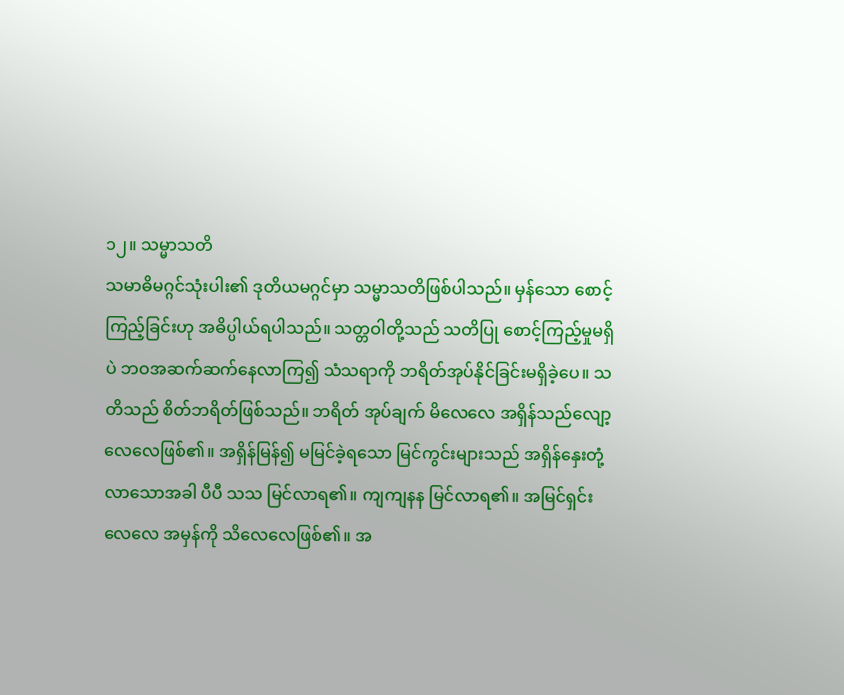၁၂။ သမ္မာသတိ
သမာဓိမဂ္ဂင်သုံးပါး၏ ဒုတိယမဂ္ဂင်မှာ သမ္မာသတိဖြစ်ပါသည်။ မှန်သော စောင့်ကြည့်ခြင်းဟု အဓိပ္ပါယ်ရပါသည်။ သတ္တဝါတို့သည် သတိပြု စောင့်ကြည့်မှုမရှိပဲ ဘဝအဆက်ဆက်နေလာကြ၍ သံသရာကို ဘရိတ်အုပ်နိုင်ခြင်းမရှိခဲ့ပေ။ သတိသည် စိတ်ဘရိတ်ဖြစ်သည်။ ဘရိတ် အုပ်ချက် မိလေလေ အရှိန်သည်လျော့လေလေဖြစ်၏။ အရှိန်မြန်၍ မမြင်ခဲ့ရသော မြင်ကွင်းများသည် အရှိန်နှေးတုံ့လာသောအခါ ပီပီ သသ မြင်လာရ၏။ ကျကျနန မြင်လာရ၏။ အမြင်ရှင်းလေလေ အမှန်ကို သိလေလေဖြစ်၏။ အ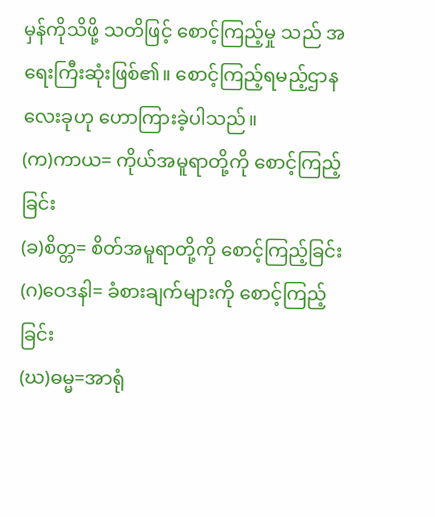မှန်ကိုသိဖို့ သတိဖြင့် စောင့်ကြည့်မှု သည် အရေးကြီးဆုံးဖြစ်၏။ စောင့်ကြည့်ရမည့်ဌာန လေးခုဟု ဟောကြားခဲ့ပါသည်။
(က)ကာယ= ကိုယ်အမူရာတို့ကို စောင့်ကြည့်ခြင်း
(ခ)စိတ္တ= စိတ်အမူရာတို့ကို စောင့်ကြည့်ခြင်း
(ဂ)ဝေဒနါ= ခံစားချက်များကို စောင့်ကြည့်ခြင်း
(ဃ)ဓမ္မ=အာရုံ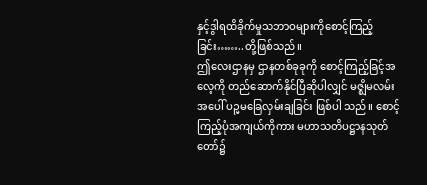နှင့်ဒွါရထိခိုက်မှုသဘာဝများကိုစောင့်ကြည့်ခြင်း……..တို့ဖြစ်သည်။
ဤလေးဌာနမှ ဌာနတစ်ခုခုကို စောင့်ကြည့်ခြင့်အလေ့ကို တည်ဆောက်နိုင်ပြီဆိုပါလျှင် မဇ္ဈိမလမ်းအပေါ် ပဉ္မမခြေလှမ်းချခြင်း ဖြစ်ပါ သည်။ စောင့်ကြည့်ပုံအကျယ်ကိုကား မဟာသတိပဋ္ဌာနသုတ်တော်၌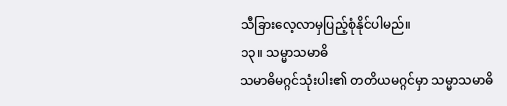သီခြားလေ့လာမှပြည့်စုံနိုင်ပါမည်။
၁၃။ သမ္မာသမာဓိ
သမာဓိမဂ္ဂင်သုံးပါး၏ တတိယမဂ္ဂင်မှာ သမ္မာသမာဓိ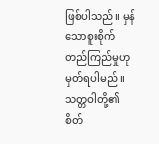ဖြစ်ပါသည်။ မှန်သောစူးစိုက်တည်ကြည်မှုဟု မှတ်ရပါမည်။ သတ္တဝါတို့၏စိတ်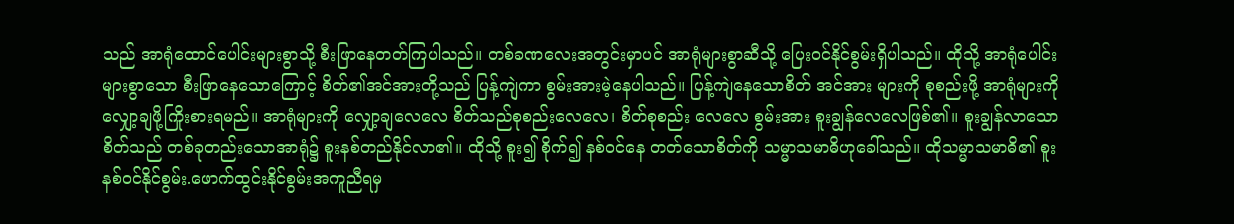သည် အာရုံထောင်ပေါင်းများစွာသို့ စီးဖြာနေတတ်ကြပါသည်။ တစ်ခဏလေးအတွင်းမှာပင် အာရုံများစွာဆီသို့ ပြေးဝင်နိုင်စွမ်းရှိပါသည်။ ထိုသို့ အာရုံပေါင်းများစွာသော စီးဖြာနေသောကြောင့် စိတ်၏အင်အားတို့သည် ပြန့်ကျဲကာ စွမ်းအားမဲ့နေပါသည်။ ပြန့်ကျဲနေသောစိတ် အင်အား များကို စုစည်းဖို့ အာရုံများကိုလျှော့ချဖို့ကြိုးစားရမည်။ အာရုံများကို လျှော့ချလေလေ စိတ်သည်စုစည်းလေလေ၊ စိတ်စုစည်း လေလေ စွမ်းအား စူးချွန်လေလေဖြစ်၏။ စူးချွန်လာသောစိတ်သည် တစ်ခုတည်းသောအာရုံ၌ စူးနစ်တည်နိုင်လာ၏။ ထိုသို့ စူး၍ စိုက်၍ နစ်ဝင်နေ တတ်သောစိတ်ကို သမ္မာသမာဓိဟုခေါ်သည်။ ထိုသမ္မာသမာဓိ၏ စူးနစ်ဝင်နိုင်စွမ်း.ဖောက်ထွင်းနိုင်စွမ်းအကူညီရမှ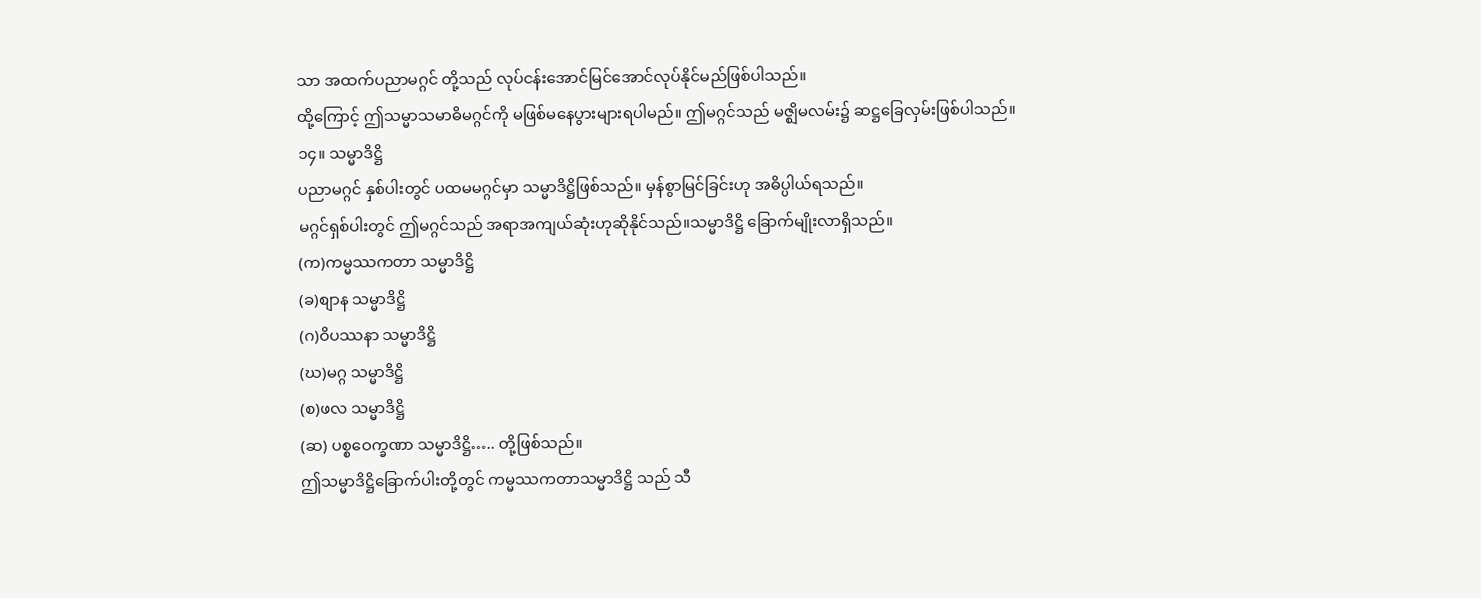သာ အထက်ပညာမဂ္ဂင် တို့သည် လုပ်ငန်းအောင်မြင်အောင်လုပ်နိုင်မည်ဖြစ်ပါသည်။
ထို့ကြောင့် ဤသမ္မာသမာဓိမဂ္ဂင်ကို မဖြစ်မနေပွားများရပါမည်။ ဤမဂ္ဂင်သည် မဇ္ဈိမလမ်း၌ ဆဋ္ဌခြေလှမ်းဖြစ်ပါသည်။
၁၄။ သမ္မာဒိဋ္ဌိ
ပညာမဂ္ဂင် နှစ်ပါးတွင် ပထမမဂ္ဂင်မှာ သမ္မာဒိဋ္ဌိဖြစ်သည်။ မှန်စွာမြင်ခြင်းဟု အဓိပ္ပါယ်ရသည်။
မဂ္ဂင်ရှစ်ပါးတွင် ဤမဂ္ဂင်သည် အရာအကျယ်ဆုံးဟုဆိုနိုင်သည်။သမ္မာဒိဋ္ဌိ ခြောက်မျိုးလာရှိသည်။
(က)ကမ္မဿကတာ သမ္မာဒိဋ္ဌိ
(ခ)စျာန သမ္မာဒိဋ္ဌိ
(ဂ)ဝိပဿနာ သမ္မာဒိဋ္ဌိ
(ဃ)မဂ္ဂ သမ္မာဒိဋ္ဌိ
(စ)ဖလ သမ္မာဒိဋ္ဌိ
(ဆ) ပစ္စဝေက္ခဏာ သမ္မာဒိဋ္ဌိ….. တို့ဖြစ်သည်။
ဤသမ္မာဒိဋ္ဌိခြောက်ပါးတို့တွင် ကမ္မဿကတာသမ္မာဒိဋ္ဌိ သည် သီ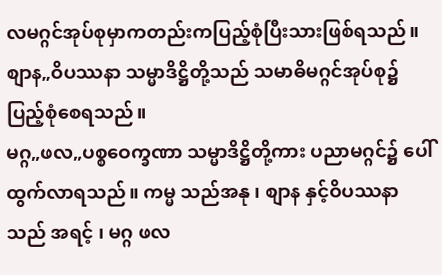လမဂ္ဂင်အုပ်စုမှာကတည်းကပြည့်စုံပြီးသားဖြစ်ရသည်။ စျာန„ဝိပဿနာ သမ္မာဒိဋ္ဌိတို့သည် သမာဓိမဂ္ဂင်အုပ်စု၌ ပြည့်စုံစေရသည်။
မဂ္ဂ„ဖလ„ပစ္စဝေက္ခဏာ သမ္မာဒိဋ္ဌိတို့ကား ပညာမဂ္ဂင်၌ ပေါ်ထွက်လာရသည်။ ကမ္မ သည်အနု ၊ စျာန နှင့်ဝိပဿနာသည် အရင့် ၊ မဂ္ဂ ဖလ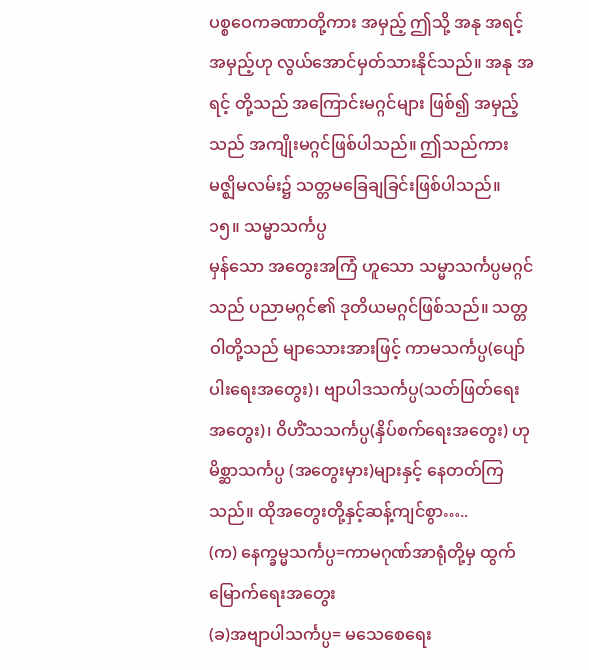ပစ္စဝေကခဏာတို့ကား အမှည့် ဤသို့ အနု အရင့် အမှည့်ဟု လွယ်အောင်မှတ်သားနိုင်သည်။ အနု အရင့် တို့သည် အကြောင်းမဂ္ဂင်များ ဖြစ်၍ အမှည့်သည် အကျိုးမဂ္ဂင်ဖြစ်ပါသည်။ ဤသည်ကား မဇ္ဈိမလမ်း၌ သတ္တမခြေချခြင်းဖြစ်ပါသည်။
၁၅။ သမ္မာသင်္ကပ္ပ
မှန်သော အတွေးအကြံ ဟူသော သမ္မာသင်္ကပ္ပမဂ္ဂင်သည် ပညာမဂ္ဂင်၏ ဒုတိယမဂ္ဂင်ဖြစ်သည်။ သတ္တဝါတို့သည် မျာသေားအားဖြင့် ကာမသင်္ကပ္ပ(ပျော်ပါးရေးအတွေး)၊ ဗျာပါဒသင်္ကပ္ပ(သတ်ဖြတ်ရေးအတွေး)၊ ဝိဟိံသသင်္ကပ္ပ(နှိပ်စက်ရေးအတွေး) ဟု မိစ္ဆာသင်္ကပ္ပ (အတွေးမှား)များနှင့် နေတတ်ကြသည်။ ထိုအတွေးတို့နှင့်ဆန့်ကျင်စွာ…..
(က) နေက္ခမ္မသင်္ကပ္ပ=ကာမဂုဏ်အာရုံတို့မှ ထွက်မြောက်ရေးအတွေး
(ခ)အဗျာပါသင်္ကပ္ပ= မသေစေရေး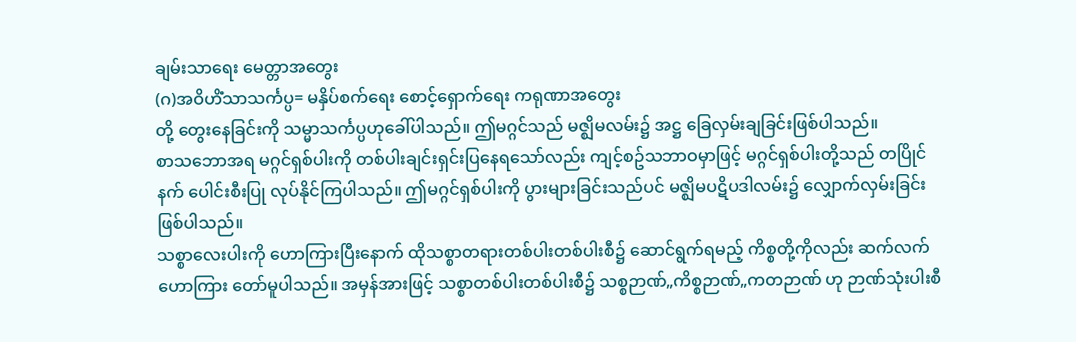ချမ်းသာရေး မေတ္တာအတွေး
(ဂ)အဝိဟိံသာသင်္ကပ္ပ= မနှိပ်စက်ရေး စောင့်ရှောက်ရေး ကရုဏာအတွေး
တို့ တွေးနေခြင်းကို သမ္မာသင်္ကပ္ပဟုခေါ်ပါသည်။ ဤမဂ္ဂင်သည် မဇ္ဈိမလမ်း၌ အဋ္ဌ ခြေလှမ်းချခြင်းဖြစ်ပါသည်။
စာသဘောအရ မဂ္ဂင်ရှစ်ပါးကို တစ်ပါးချင်းရှင်းပြနေရသော်လည်း ကျင့်စဥ်သဘာဝမှာဖြင့် မဂ္ဂင်ရှစ်ပါးတို့သည် တပြိုင်နက် ပေါင်းစီးပြု လုပ်နိုင်ကြပါသည်။ ဤမဂ္ဂင်ရှစ်ပါးကို ပွားများခြင်းသည်ပင် မဇ္ဈိမပဋိပဒါလမ်း၌ လျှောက်လှမ်းခြင်းဖြစ်ပါသည်။
သစ္စာလေးပါးကို ဟောကြားပြီးနောက် ထိုသစ္စာတရားတစ်ပါးတစ်ပါးစီ၌ ဆောင်ရွက်ရမည့် ကိစ္စတို့ကိုလည်း ဆက်လက်ဟောကြား တော်မူပါသည်။ အမှန်အားဖြင့် သစ္စာတစ်ပါးတစ်ပါးစီ၌ သစ္စဉာဏ်„ကိစ္စဉာဏ်„ကတဉာဏ် ဟု ဉာဏ်သုံးပါးစီ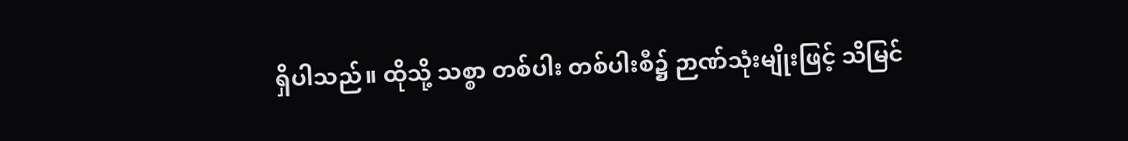ရှိပါသည်။ ထိုသို့ သစ္စာ တစ်ပါး တစ်ပါးစီ၌ ဉာဏ်သုံးမျိုးဖြင့် သိမြင်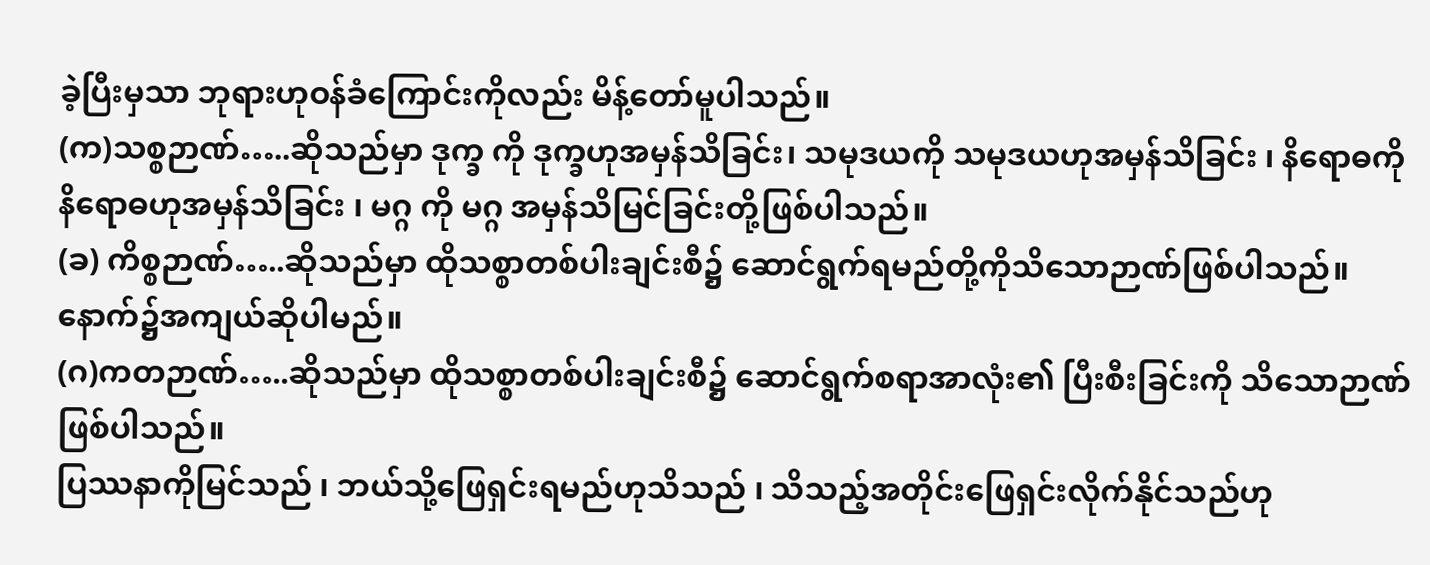ခဲ့ပြီးမှသာ ဘုရားဟုဝန်ခံကြောင်းကိုလည်း မိန့်တော်မူပါသည်။
(က)သစ္စဉာဏ်…..ဆိုသည်မှာ ဒုက္ခ ကို ဒုက္ခဟုအမှန်သိခြင်း၊ သမုဒယကို သမုဒယဟုအမှန်သိခြင်း ၊ နိရောဓကို နိရောဓဟုအမှန်သိခြင်း ၊ မဂ္ဂ ကို မဂ္ဂ အမှန်သိမြင်ခြင်းတို့ဖြစ်ပါသည်။
(ခ) ကိစ္စဉာဏ်…..ဆိုသည်မှာ ထိုသစ္စာတစ်ပါးချင်းစီ၌ ဆောင်ရွက်ရမည်တို့ကိုသိသောဉာဏ်ဖြစ်ပါသည်။ နောက်၌အကျယ်ဆိုပါမည်။
(ဂ)ကတဉာဏ်…..ဆိုသည်မှာ ထိုသစ္စာတစ်ပါးချင်းစီ၌ ဆောင်ရွက်စရာအာလုံး၏ ပြီးစီးခြင်းကို သိသောဉာဏ်ဖြစ်ပါသည်။
ပြဿနာကိုမြင်သည် ၊ ဘယ်သို့ဖြေရှင်းရမည်ဟုသိသည် ၊ သိသည့်အတိုင်းဖြေရှင်းလိုက်နိုင်သည်ဟု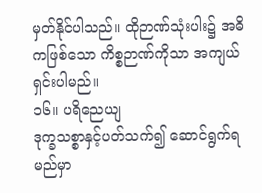မှတ်နိုင်ပါသည်။ ထိုဉာဏ်သုံးပါး၌ အဓိကဖြစ်သော ကိစ္စဉာဏ်ကိုသာ အကျယ်ရှင်းပါမည်။
၁၆။ ပရိညေယျ
ဒုက္ခသစ္စာနှင့်ပတ်သက်၍ ဆောင်ရွက်ရမည်မှာ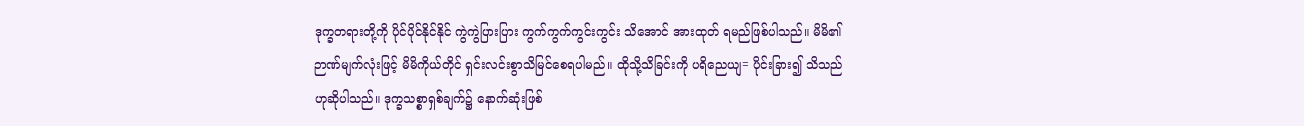ဒုက္ခတရားတို့ကို ပိုင်ပိုင်နိုင်နိုင် ကွဲကွဲပြားပြား ကွက်ကွက်ကွင်းကွင်း သိအောင် အားထုတ် ရမည်ဖြစ်ပါသည်။ မိမိ၏ဉာဏ်မျက်လုံးဖြင့် မိမိကိုယ်တိုင် ရှင်းလင်းစွာသိမြင်စေရပါမည်။ ထိုသို့သိခြင်းကို ပရိညေယျ= ပိုင်းခြား၍ သိသည်ဟုဆိုပါသည်။ ဒုက္ခသစ္စာရှစ်ချက်၌ နောက်ဆုံးဖြစ်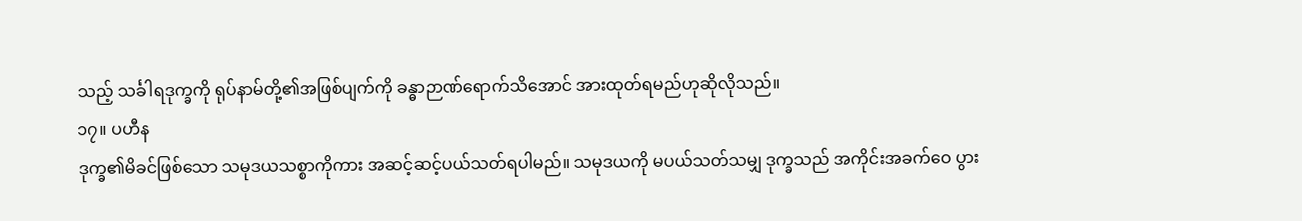သည့် သင်္ခါရဒုက္ခကို ရုပ်နာမ်တို့၏အဖြစ်ပျက်ကို ခန္ဓာဉာဏ်ရောက်သိအောင် အားထုတ်ရမည်ဟုဆိုလိုသည်။
၁၇။ ပဟီန
ဒုက္ခ၏မိခင်ဖြစ်သော သမုဒယသစ္စာကိုကား အဆင့်ဆင့်ပယ်သတ်ရပါမည်။ သမုဒယကို မပယ်သတ်သမျှ ဒုက္ခသည် အကိုင်းအခက်ဝေ ပွား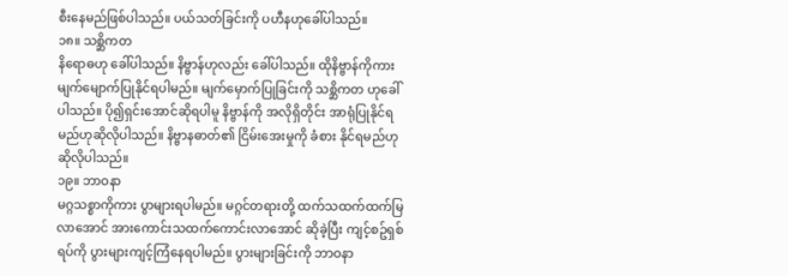စီးနေမည်ဖြစ်ပါသည်။ ပယ်သတ်ခြင်းကို ပဟီနဟုခေါ်ပါသည်။
၁၈။ သစ္ဆိကတ
နိရောဓဟု ခေါ်ပါသည်။ နိဗ္ဗာန်ဟုလည်း ခေါ်ပါသည်။ ထိုနိဗ္ဗာန်ကိုကား မျက်မျောက်ပြုနိုင်ရပါမည်။ မျက်မှောက်ပြုခြင်းကို သစ္ဆိကတ ဟုခေါ်ပါသည်။ ပို၍ရှင်းအောင်ဆိုရပါမူ နိဗ္ဗာန်ကို အလိုရှိတိုင်း အာရုံပြုနိုင်ရမည်ဟုဆိုလိုပါသည်။ နိဗ္ဗာနဓာတ်၏ ငြိမ်းအေးမှုကို ခံစား နိုင်ရမည်ဟုဆိုလိုပါသည်။
၁၉။ ဘာဝနာ
မဂ္ဂသစ္စာကိုကား ပွာများရပါမည်။ မဂ္ဂင်တရားတို့ ထက်သထက်ထက်မြလာအောင် အားကောင်းသထက်ကောင်းလာအောင် ဆိုခဲ့ပြီး ကျင့်စဥ်ရှစ်ရပ်ကို ပွားများကျင့်ကြံနေရပါမည်။ ပွားများခြင်းကို ဘာဝနာ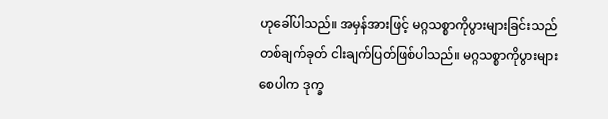ဟုခေါ်ပါသည်။ အမှန်အားဖြင့် မဂ္ဂသစ္စာကိုပွားများခြင်းသည် တစ်ချက်ခုတ် ငါးချက်ပြတ်ဖြစ်ပါသည်။ မဂ္ဂသစ္စာကိုပွားများစေပါက ဒုက္ခ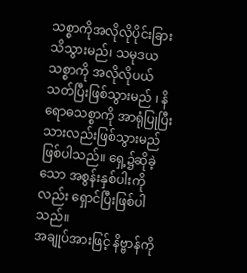သစ္စာကိုအလိုလိုပိုင်းခြားသိသွားမည်၊ သမုဒယသစ္စာကို အလိုလိုပယ်သတ်ပြီးဖြစ်သွားမည် ၊ နိရောဓသစ္စာကို အာရုံပြုပြီးသားလည်းဖြစ်သွားမည်ဖြစ်ပါသည်။ ရှေ့၌ဆိုခဲ့သော အစွန်းနှစ်ပါးကို လည်း ရှောင်ပြီးဖြစ်ပါသည်။
အချုပ်အားဖြင့် နိဗ္ဗာန်ကို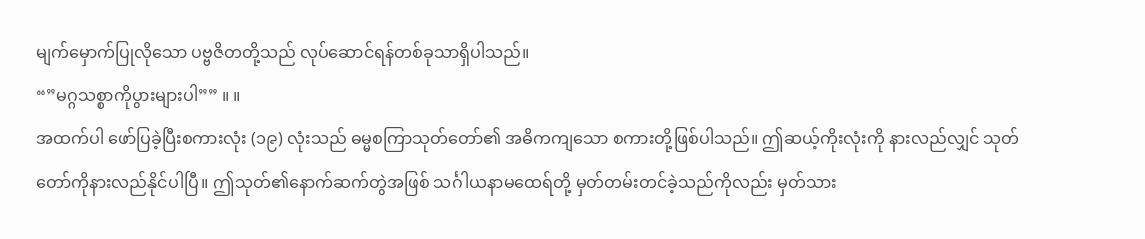မျက်မှောက်ပြုလိုသော ပဗ္ဗဇိတတို့သည် လုပ်ဆောင်ရန်တစ်ခုသာရှိပါသည်။
“”မဂ္ဂသစ္စာကိုပွားများပါ”” ။ ။
အထက်ပါ ဖော်ပြခဲ့ပြီးစကားလုံး (၁၉) လုံးသည် ဓမ္မစကြာသုတ်တော်၏ အဓိကကျသော စကားတို့ဖြစ်ပါသည်။ ဤဆယ့်ကိုးလုံးကို နားလည်လျှင် သုတ်တော်ကိုနားလည်နိုင်ပါပြီ။ ဤသုတ်၏နောက်ဆက်တွဲအဖြစ် သင်္ဂါယနာမထေရ်တို့ မှတ်တမ်းတင်ခဲ့သည်ကိုလည်း မှတ်သား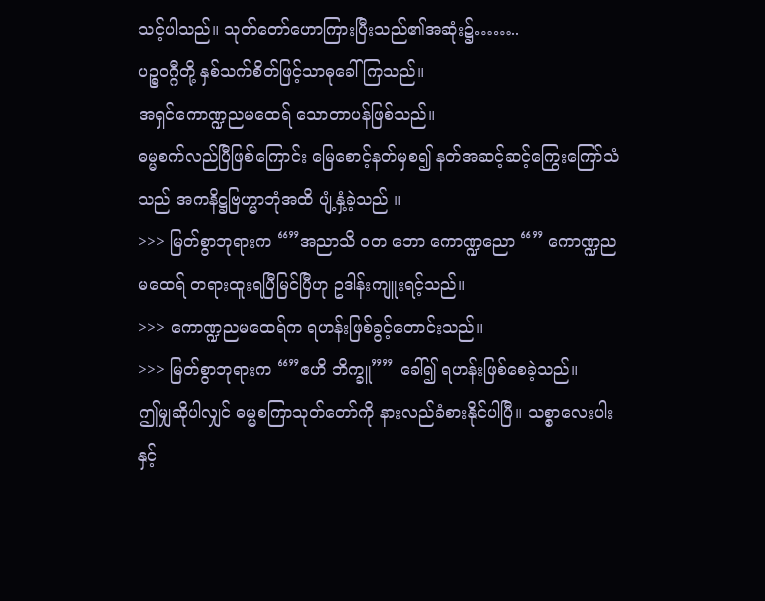သင့်ပါသည်။ သုတ်တော်ဟောကြားပြီးသည်၏အဆုံး၌……..
ပဉ္စဝဂ္ဂီတို့ နှစ်သက်စိတ်ဖြင့်သာဓုခေါ်ကြသည်။
အရှင်ကောဏ္ဍညမထေရ် သောတာပန်ဖြစ်သည်။
ဓမ္မစက်လည်ပြီဖြစ်ကြောင်း မြေစောင့်နတ်မှစ၍ နတ်အဆင့်ဆင့်ကြွေးကြော်သံသည် အကနိဋ္ဌဗြဟ္မာဘုံအထိ ပျံ့နှံ့ခဲ့သည် ။
>>> မြတ်စွာဘုရားက “”အညာသိ ဝတ ဘော ကောဏ္ဍညော “” ကောဏ္ဍညမထေရ် တရားထူးရပြီမြင်ပြီဟု ဥဒါန်းကျူးရင့်သည်။
>>> ကောဏ္ဍညမထေရ်က ရဟန်းဖြစ်ခွင့်တောင်းသည်။
>>> မြတ်စွာဘုရားက “”ဧဟိ ဘိက္ခူ”” ခေါ်၍ ရဟန်းဖြစ်စေခဲ့သည်။
ဤမျှဆိုပါလျှင် ဓမ္မစကြာသုတ်တော်ကို နားလည်ခံစားနိုင်ပါပြီ။ သစ္စာလေးပါးနှင့်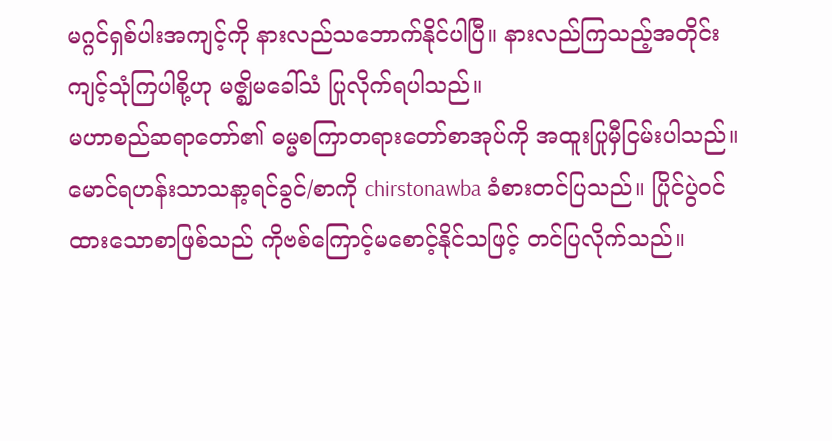မဂ္ဂင်ရှစ်ပါးအကျင့်ကို နားလည်သဘောက်နိုင်ပါပြီ။ နားလည်ကြသည့်အတိုင်း ကျင့်သုံကြပါစို့ဟု မဇ္ဈိမခေါ်သံ ပြုလိုက်ရပါသည်။
မဟာစည်ဆရာတော်၏ ဓမ္မစကြာတရားတော်စာအုပ်ကို အထူးပြုမှီငြမ်းပါသည်။
မောင်ရဟန်းသာသနာ့ရင်ခွင်/စာကို chirstonawba ခံစားတင်ပြသည်။ ပြိုင်ပွဲဝင်ထားသောစာဖြစ်သည် ကိုဗစ်ကြောင့်မစောင့်နိုင်သဖြင့် တင်ပြလိုက်သည်။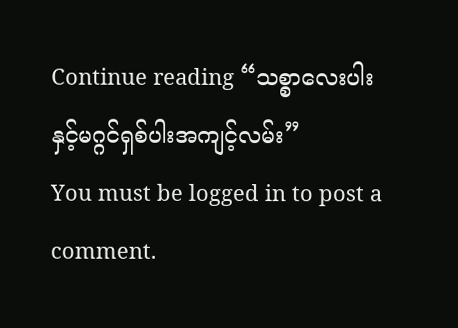Continue reading “သစ္စာလေးပါးနှင့်မဂ္ဂင်ရှစ်ပါးအကျင့်လမ်း”
You must be logged in to post a comment.